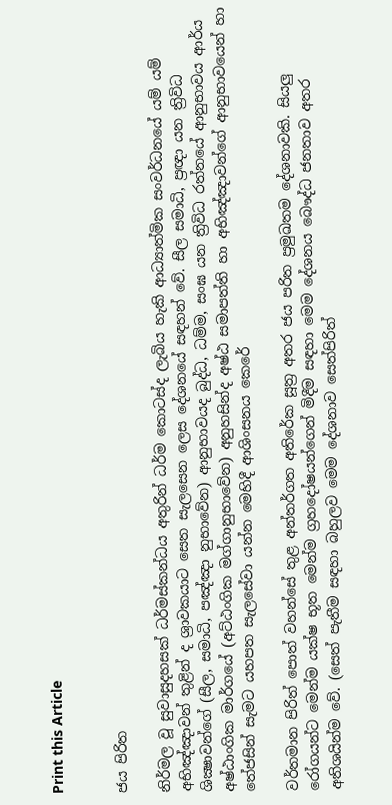Print this Article


ජය පිරිත

නිර්මල වූ සුවාසුදහසක් ධර්මස්කන්ධය අතුරින් ධර්ම කොටස්ද ලැබිය හැකි ආධ්‍යාත්මික සංවර්ධනයේ යම් යම් අභිඤ්ඤාවන් තුළින් ද ශ්‍රාවකයාට සෙත සැලසෙන ලෙස දේශනයේ සඳහන් වේ. සීල සමාධි, ප්‍රඥා යන ත්‍රිවිධ ශික්‍ෂාවන්ගේ (සීල, සමාධි, පඤ්ඤා නුභාවේන) ආනුභාවයද බුද්ධ, ධම්ම, සංඝ යන ත්‍රිවිධ රත්නයේ ආනුභාවය ආර්ය අෂ්ඨාංගික මාර්ගයේ (අට්ඨංගික මග්ගානුභාවේන) අනුහසින්ද අෂ්ඨ සමාපත්ති හා අභිඤ්ඤාවන්ගේ ආනුභාවයෙන් හා තේජසින් සැමට යහපත සැලසේවා යන්න මෙහිදී ආශිංසනය කෙරේ

වර්තමාන පිරිත් පොත් වහන්සේ තුළ අන්තර්ගත අතිරේක සූත්‍ර අතර ජය පරිත ප්‍රමුඛතම දේශනාවකි. සියලු රෝගයන්ට මෙන්ම යක්ෂ භූත මෙන්ම ග්‍රහදෝෂයන්ගෙන් මිදීම සඳහා මෙම දේශනය බෞද්ධ ජනතාව අතර අතිශයින්ම වේ. (සෙත් පැතීම සඳහා බහුලව මෙම දේශනාව සෙත්පිරිත්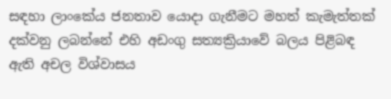සඳහා ලාංකේය ජනතාව යොදා ගැනීමට මහත් කැමැත්තක් දක්වනු ලබන්නේ එහි අඩංගු සත්‍යක්‍රියාවේ බලය පිළිබඳ ඇති අචල විශ්වාසය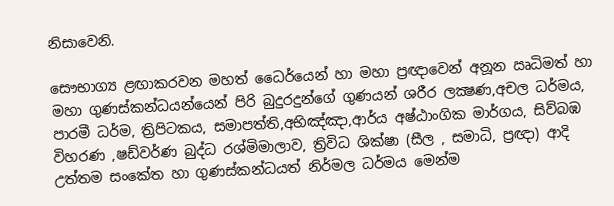නිසාවෙනි.

සෞභාග්‍ය ළඟාකරවන මහත් ධෛර්යෙන් හා මහා ප්‍රඥාවෙන් අනූන ඍධිමත් හා මහා ගුණස්කන්ධයන්යෙන් පිරි බුදුරදුන්ගේ ගුණයන් ශරීර ලක්‍ෂණ,අචල ධර්මය, පාරමී ධර්ම, ත්‍රිපිටකය, සමාපත්ති,අභිඤ්ඤා,ආර්ය අෂ්ඨාංගික මාර්ගය, සිව්බඹ විහරණ ,ෂඩ්වර්ණ බුද්ධ රශ්මිමාලාව, ත්‍රිවිධ ශික්ෂා (සීල , සමාධි, ප්‍රඥා) ආදි උත්තම සංකේත හා ගුණස්කන්ධයත් නිර්මල ධර්මය මෙන්ම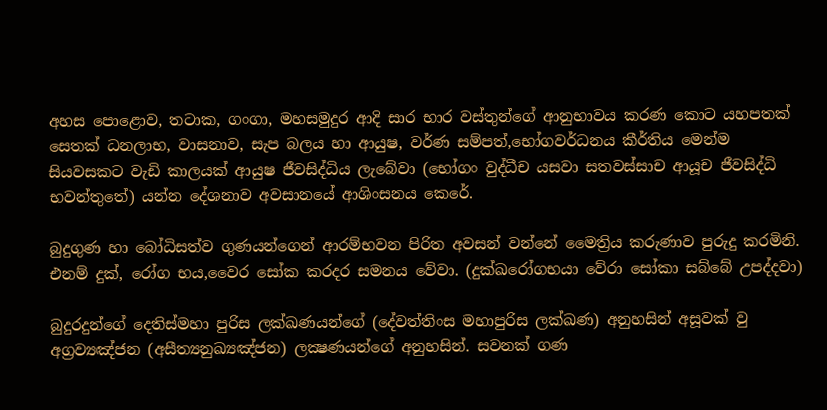අහස පොළොව, තටාක, ගංගා, මහසමුදුර ආදි සාර භාර වස්තුන්ගේ ආනුභාවය කරණ කොට යහපතක් සෙතක් ධනලාභ, වාසනාව, සැප බලය හා ආයුෂ, වර්ණ සම්පත්,භෝගවර්ධනය කීර්තිය මෙන්ම සියවසකට වැඩි කාලයක් ආයුෂ ජීවසිද්ධිය ලැබේවා (භෝගං වුද්ධීච යසවා සතවස්සාච ආයූච ජීවසිද්ධි භවන්තුතේ) යන්න දේශනාව අවසානයේ ආශිංසනය කෙරේ.

බුදුගුණ හා බෝධිසත්ව ගුණයන්ගෙන් ආරම්භවන පිරිත අවසන් වන්නේ මෛත්‍රිය කරුණාව පුරුදු කරමිනි. එනම් දුක්, රෝග භය,වෛර සෝක කරදර සමනය වේවා. (දුක්ඛරෝගභයා වේරා සෝකා සබ්බේ උපද්දවා)

බුදුරදුන්ගේ දෙතිස්මහා පුරිස ලක්ඛණයන්ගේ (දේවත්තිංස මහාපුරිස ලක්ඛණ) අනුහසින් අසූවක් වු අග්‍රව්‍යඤ්ජන (අසීත්‍යනුඛ්‍යඤ්ජන) ලක්‍ෂණයන්ගේ අනුහසින්. සවනක් ගණ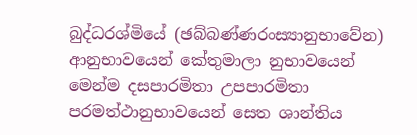බුද්ධරශ්මියේ (ඡබ්බණ්ණරංස්‍යානුභාවේන) ආනුභාවයෙන් කේතුමාලා නුභාවයෙන් මෙන්ම දසපාරමිතා උපපාරමිතා පරමත්ථානුභාවයෙන් සෙත ශාන්තිය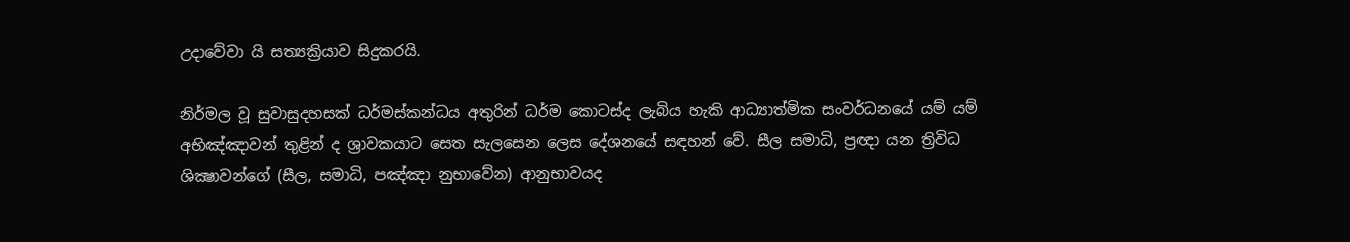උදාවේවා යි සත්‍යක්‍රියාව සිදුකරයි.

නිර්මල වූ සුවාසුදහසක් ධර්මස්කන්ධය අතුරින් ධර්ම කොටස්ද ලැබිය හැකි ආධ්‍යාත්මික සංවර්ධනයේ යම් යම් අභිඤ්ඤාවන් තුළින් ද ශ්‍රාවකයාට සෙත සැලසෙන ලෙස දේශනයේ සඳහන් වේ. සීල සමාධි, ප්‍රඥා යන ත්‍රිවිධ ශික්‍ෂාවන්ගේ (සීල, සමාධි, පඤ්ඤා නුභාවේන) ආනුභාවයද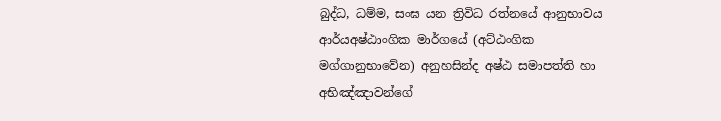බුද්ධ, ධම්ම, සංඝ යන ත්‍රිවිධ රත්නයේ ආනුභාවය ආර්යඅෂ්ඨාංගික මාර්ගයේ (අට්ඨංගික මග්ගානුභාවේන) අනුහසින්ද අෂ්ඨ සමාපත්ති හා අභිඤ්ඤාවන්ගේ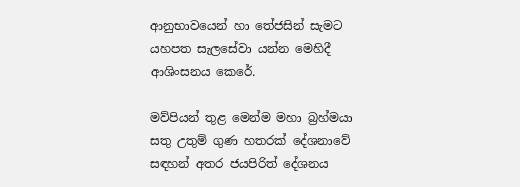ආනුභාවයෙන් හා තේජසින් සැමට යහපත සැලසේවා යන්න මෙහිදී ආශිංසනය කෙරේ.

මව්පියන් තුළ මෙන්ම මහා බ්‍රහ්මයා සතු උතුම් ගුණ හතරක් දේශනාවේ සඳහන් අතර ජයපිරිත් දේශනය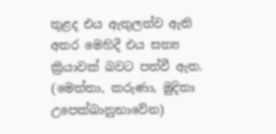තුළද එය ඇතුලත්ව ඇති අතර මෙහිදී එය සත්‍ය ක්‍රියාවක් බවට පත්වී ඇත. (මෙත්තා, කරුණා, මුදිතා උපෙක්ඛානුභාවේන)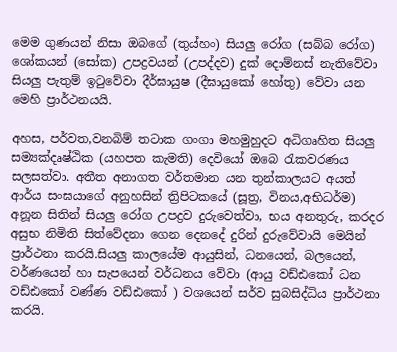මෙම ගුණයන් නිසා ඔබගේ (තුය්හං) සියලු රෝග (සබ්බ රෝග) ශෝකයන් (සෝක) උපද්‍රවයන් (උපද්දව) දුක් දොම්නස් නැතිවේවා සියලු පැතුම් ඉටුවේවා දීර්ඝායුෂ (දීඝායුකෝ හෝතු) වේවා යන මෙහි ප්‍රාර්ථනයයි.

අහස, පර්වත,වනබිම් තටාක ගංගා මහමුහුදට අධිගෘහිත සියලු සම්‍යක්දෘෂ්ඨික (යහපත කැමති) දෙවියෝ ඔබෙ රැකවරණය සලසත්වා. අතීත අනාගත වර්තමාන යන තුන්කාලයට අයත් ආර්ය සංඝයාගේ අනුහසින් ත්‍රිපිටකයේ (සූත්‍ර, විනය,අභිධර්ම) අනූන සිතින් සියලු රෝග උපද්‍රව දුරුවෙත්වා, භය අනතුරු, කරදර අසුභ නිමිති සිත්වේදනා ගෙන දෙනදේ දුරින් දුරුවේවායි මෙයින් ප්‍රාර්ථනා කරයි.සියලු කාලයේම ආයුසින්, ධනයෙන්, බලයෙන්, වර්ණයෙන් හා සැපයෙන් වර්ධනය වේවා (ආයු වඩ්ඪකෝ ධන වඩ්ඪකෝ වණ්ණ වඩ්ඪකෝ ) වශයෙන් සර්ව සුබසිද්ධිය ප්‍රාර්ථනා කරයි.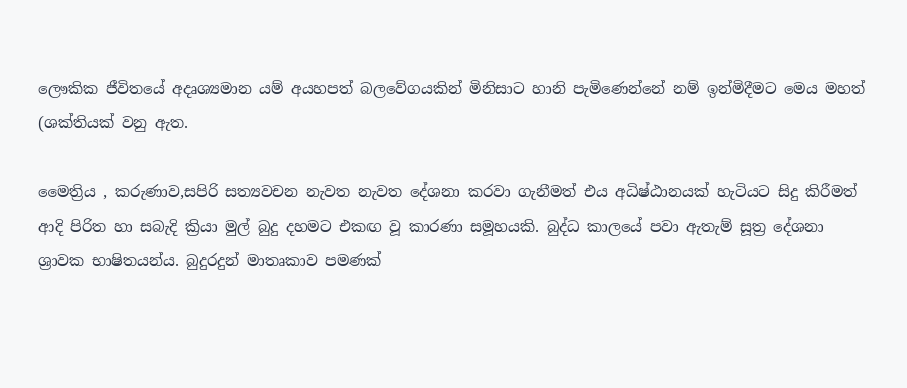ලෞකික ජීවිතයේ අදෘශ්‍යමාන යම් අයහපත් බලවේගයකින් මිනිසාට හානි පැමිණෙන්නේ නම් ඉන්මිදීමට මෙය මහත් (ශක්තියක් වනු ඇත.

මෛත්‍රිය , කරුණාව,සපිරි සත්‍යවචන නැවත නැවත දේශනා කරවා ගැනීමත් එය අධිෂ්ඨානයක් හැටියට සිදු කිරීමත් ආදි පිරිත හා සබැදි ක්‍රියා මුල් බුදු දහමට එකඟ වූ කාරණා සමූහයකි. බුද්ධ කාලයේ පවා ඇතැම් සූත්‍ර දේශනා ශ්‍රාවක භාෂිතයන්ය. බුදුරදුන් මාතෘකාව පමණක්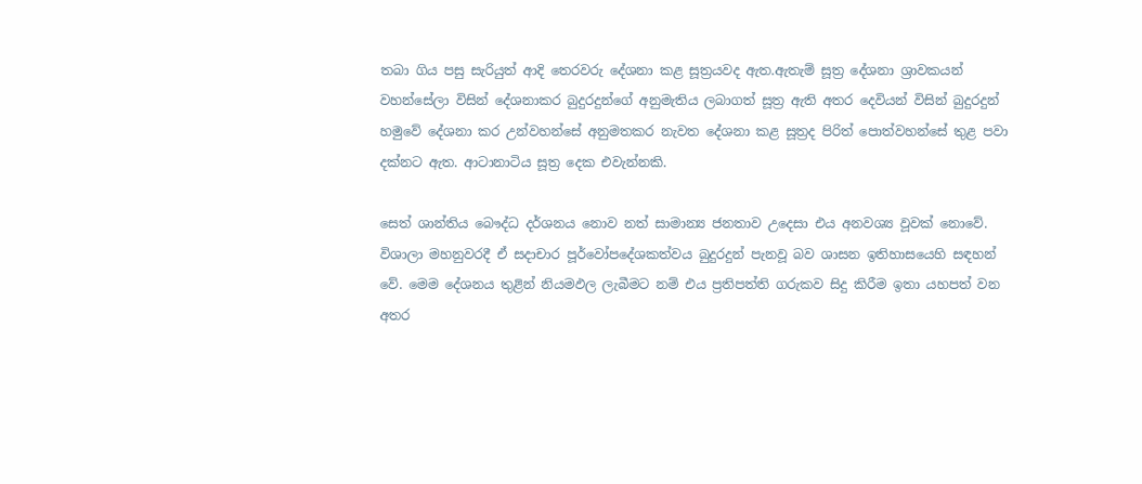තබා ගිය පසු සැරියුත් ආදි තෙරවරු දේශනා කළ සූත්‍රයවද ඇත.ඇතැම් සූත්‍ර දේශනා ශ්‍රාවකයන් වහන්සේලා විසින් දේශනාකර බුදුරදුන්ගේ අනුමැතිය ලබාගත් සූත්‍ර ඇති අතර දෙවියන් විසින් බුදුරදුන් හමුවේ දේශනා කර උන්වහන්සේ අනුමතකර නැවත දේශනා කළ සූත්‍රද පිරිත් පොත්වහන්සේ තුළ පවා දක්නට ඇත. ආටානාටිය සූත්‍ර දෙක එවැන්නකි.

සෙත් ශාන්තිය බෞද්ධ දර්ශනය නොව නත් සාමාන්‍ය ජනතාව උදෙසා එය අනවශ්‍ය වූවක් නොවේ. විශාලා මහනුවරදී ඒ සදාචාර පූර්වෝපදේශකත්වය බුදුරදුන් පැනවූ බව ශාසන ඉතිහාසයෙහි සඳහන් වේ. මෙම දේශනය තුළින් නියමඵල ලැබීමට නම් එය ප්‍රතිපත්ති ගරුකව සිදු කිරීම ඉතා යහපත් වන අතර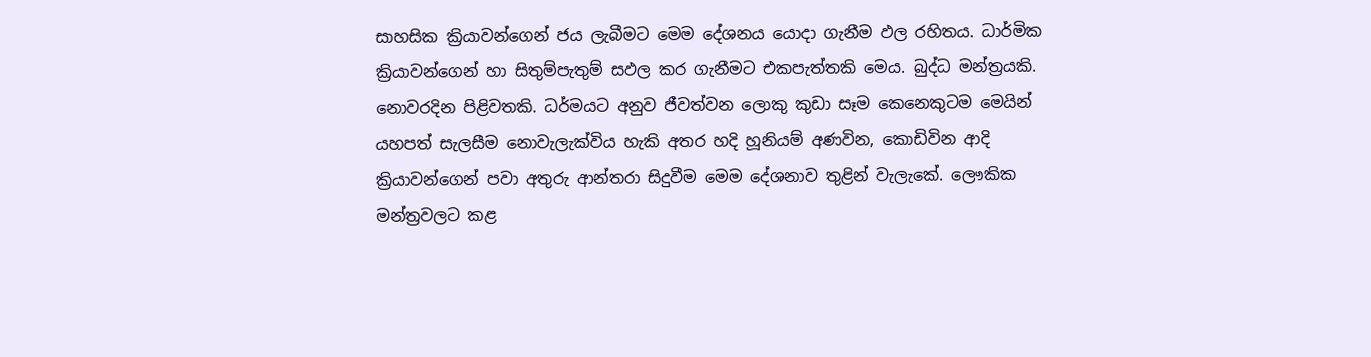සාහසික ක්‍රියාවන්ගෙන් ජය ලැබීමට මෙම දේශනය යොදා ගැනීම ඵල රහිතය. ධාර්මික ක්‍රියාවන්ගෙන් හා සිතුම්පැතුම් සඵල කර ගැනීමට එකපැත්තකි මෙය. බුද්ධ මන්ත්‍රයකි. නොවරදින පිළිවතකි. ධර්මයට අනුව ජීවත්වන ලොකු කුඩා සෑම කෙනෙකුටම මෙයින් යහපත් සැලසීම නොවැලැක්විය හැකි අතර හදි හූනියම් අණවින, කොඩිවින ආදි ක්‍රියාවන්ගෙන් පවා අතුරු ආන්තරා සිදුවීම මෙම දේශනාව තුළින් වැලැකේ. ලෞකික මන්ත්‍රවලට කළ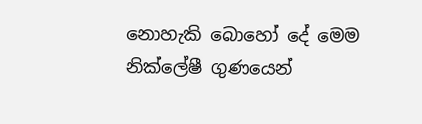නොහැකි බොහෝ දේ මෙම නික්ලේෂී ගුණයෙන්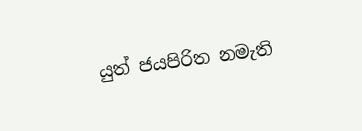යුත් ජයපිරිත නමැති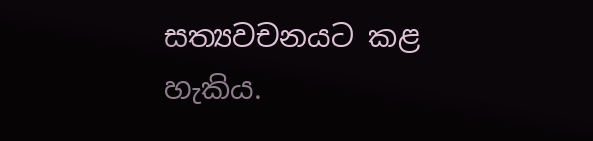සත්‍යවචනයට කළ හැකිය.